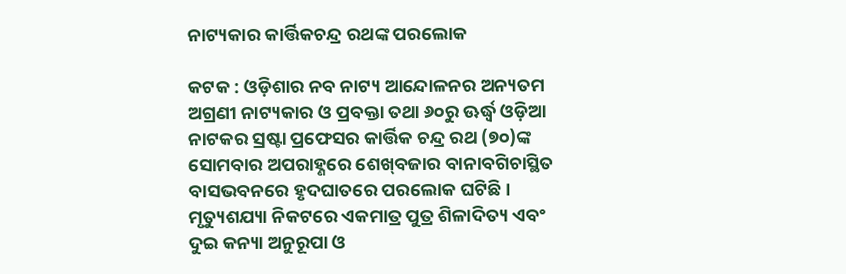ନାଟ୍ୟକାର କାର୍ତ୍ତିକଚନ୍ଦ୍ର ରଥଙ୍କ ପରଲୋକ

କଟକ : ଓଡ଼ିଶାର ନବ ନାଟ୍ୟ ଆନ୍ଦୋଳନର ଅନ୍ୟତମ ଅଗ୍ରଣୀ ନାଟ୍ୟକାର ଓ ପ୍ରବକ୍ତା ତଥା ୬୦ରୁ ଊର୍ଦ୍ଧ୍ବ ଓଡ଼ିଆ ନାଟକର ସ୍ରଷ୍ଟା ପ୍ରଫେସର କାର୍ତ୍ତିକ ଚନ୍ଦ୍ର ରଥ (୭୦)ଙ୍କ ସୋମବାର ଅପରାହ୍ଣରେ ଶେଖ୍‍ବଜାର ବାନାବଗିଚାସ୍ଥିତ ବାସଭବନରେ ହୃଦଘାତରେ ପରଲୋକ ଘଟିଛି। ମୃତ୍ୟୁଶଯ୍ୟା ନିକଟରେ ଏକମାତ୍ର ପୁତ୍ର ଶିଳାଦିତ୍ୟ ଏବଂ ଦୁଇ କନ୍ୟା ଅନୁରୂପା ଓ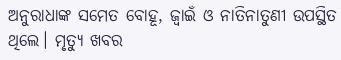ଅନୁରାଧାଙ୍କ ସମେତ ବୋହୂ, ଜ୍ୱାଇଁ ଓ ନାତିନାତୁଣୀ ଉପସ୍ଥିତ ଥିଲେ। ମୃତ୍ୟୁ ଖବର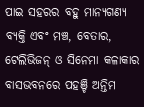ପାଇ ସହରର ବହୁ ମାନ୍ୟଗଣ୍ୟ ବ୍ୟକ୍ତି ଏବଂ ମଞ୍ଚ, ବେତାର, ଟେଲିଭିଜନ୍‍ ଓ ସିନେମା କଳାକାର ବାସଭବନରେ ପହଞ୍ଚି ଅନ୍ତିମ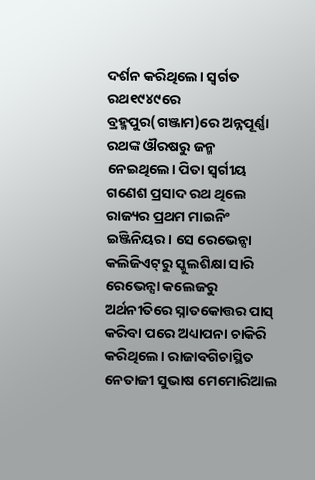ଦର୍ଶନ କରିଥିଲେ। ସ୍ୱର୍ଗତ ରଥ୧୯୪୯ରେ ବ୍ରହ୍ମପୁର(ଗଞ୍ଜାମ)ରେ ଅନ୍ନପୂର୍ଣ୍ଣା ରଥଙ୍କ ଔରଷରୁ ଜନ୍ମ ନେଇଥିଲେ। ପିତା ସ୍ୱର୍ଗୀୟ ଗଣେଶ ପ୍ରସାଦ ରଥ ଥିଲେ ରାଜ୍ୟର ପ୍ରଥମ ମାଇନିଂ ଇଞ୍ଜିନିୟର। ସେ ରେଭେନ୍ସା କଲିଜିଏଟ୍‍ରୁ ସ୍କୁଲଶିକ୍ଷା ସାରି ରେଭେନ୍ସା କଲେଜରୁ ଅର୍ଥନୀତିରେ ସ୍ନାତକୋତ୍ତର ପାସ୍‍ କରିବା ପରେ ଅଧ୍ୟାପନା ଚାକିରି କରିଥିଲେ। ରାଜାବଗିଚାସ୍ଥିତ ନେତାଜୀ ସୁଭାଷ ମେମୋରିଆଲ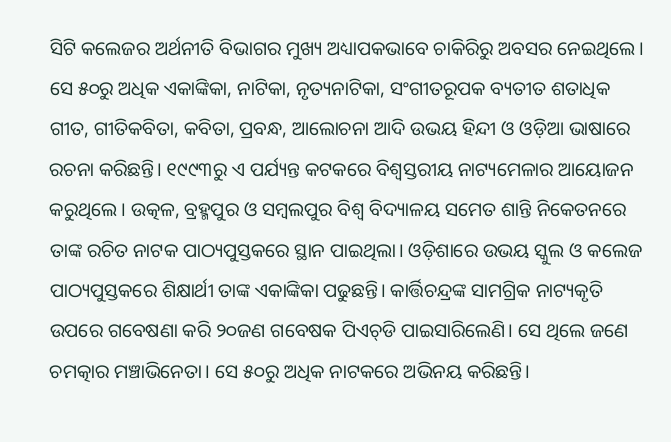ସିଟି କଲେଜର ଅର୍ଥନୀତି ବିଭାଗର ମୁଖ୍ୟ ଅଧ୍ୟାପକଭାବେ ଚାକିରିରୁ ଅବସର ନେଇଥିଲେ। ସେ ୫୦ରୁ ଅଧିକ ଏକାଙ୍କିକା, ନାଟିକା, ନୃତ୍ୟନାଟିକା, ସଂଗୀତରୂପକ ବ୍ୟତୀତ ଶତାଧିକ ଗୀତ, ଗୀତିକବିତା, କବିତା, ପ୍ରବନ୍ଧ, ଆଲୋଚନା ଆଦି ଉଭୟ ହିନ୍ଦୀ ଓ ଓଡ଼ିଆ ଭାଷାରେ ରଚନା କରିଛନ୍ତି। ୧୯୯୩ରୁ ଏ ପର୍ଯ୍ୟନ୍ତ କଟକରେ ବିଶ୍ୱସ୍ତରୀୟ ନାଟ୍ୟମେଳାର ଆୟୋଜନ କରୁଥିଲେ। ଉତ୍କଳ, ବ୍ରହ୍ମପୁର ଓ ସମ୍ବଲପୁର ବିଶ୍ୱ ବିଦ୍ୟାଳୟ ସମେତ ଶାନ୍ତି ନିକେତନରେ ତାଙ୍କ ରଚିତ ନାଟକ ପାଠ୍ୟପୁସ୍ତକରେ ସ୍ଥାନ ପାଇଥିଲା। ଓଡ଼ିଶାରେ ଉଭୟ ସ୍କୁଲ ଓ କଲେଜ ପାଠ୍ୟପୁସ୍ତକରେ ଶିକ୍ଷାର୍ଥୀ ତାଙ୍କ ଏକାଙ୍କିକା ପଢୁଛନ୍ତି। କାର୍ତ୍ତିଚନ୍ଦ୍ରଙ୍କ ସାମଗ୍ରିକ ନାଟ୍ୟକୃତି ଉପରେ ଗବେଷଣା କରି ୨୦ଜଣ ଗବେଷକ ପିଏଚ୍‍ଡି ପାଇସାରିଲେଣି। ସେ ଥିଲେ ଜଣେ ଚମତ୍କାର ମଞ୍ଚାଭିନେତା। ସେ ୫୦ରୁ ଅଧିକ ନାଟକରେ ଅଭିନୟ କରିଛନ୍ତି।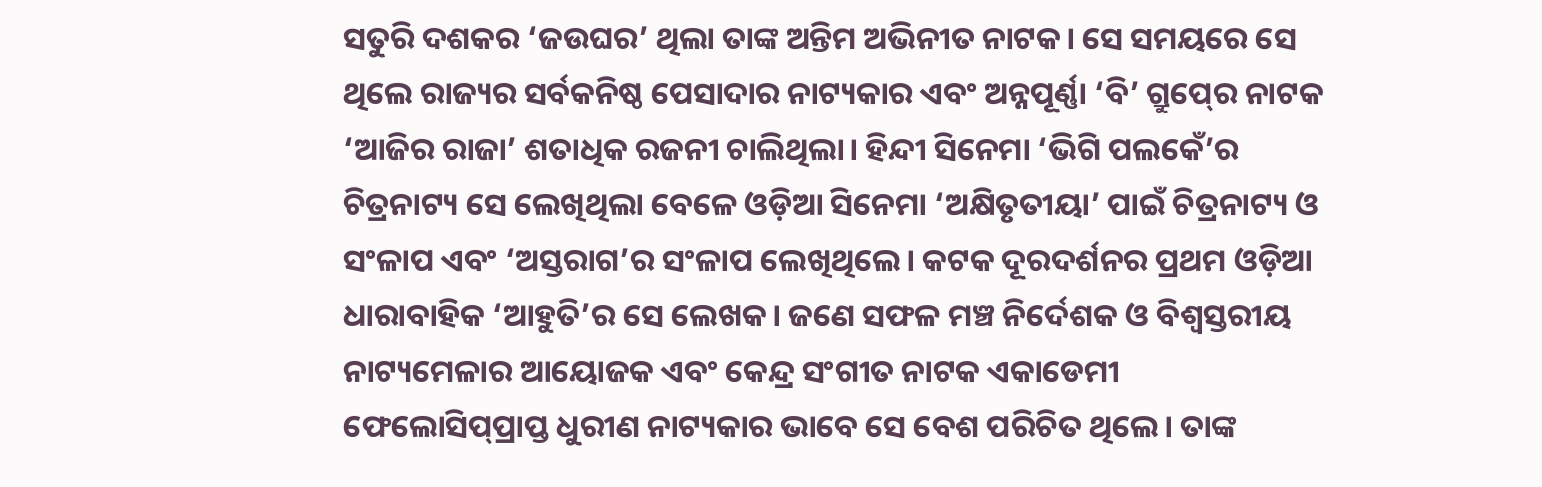ସତୁରି ଦଶକର ‘ଜଉଘର’ ଥିଲା ତାଙ୍କ ଅନ୍ତିମ ଅଭିନୀତ ନାଟକ। ସେ ସମୟରେ ସେ ଥିଲେ ରାଜ୍ୟର ସର୍ବକନିଷ୍ଠ ପେସାଦାର ନାଟ୍ୟକାର ଏବଂ ଅନ୍ନପୂର୍ଣ୍ଣା ‘ବି’ ଗ୍ରୁପ୍‍ରେ ନାଟକ ‘ଆଜିର ରାଜା’ ଶତାଧିକ ରଜନୀ ଚାଲିଥିଲା। ହିନ୍ଦୀ ସିନେମା ‘ଭିଗି ପଲକେଁ’ର ଚିତ୍ରନାଟ୍ୟ ସେ ଲେଖିଥିଲା ବେଳେ ଓଡ଼ିଆ ସିନେମା ‘ଅକ୍ଷିତୃତୀୟା’ ପାଇଁ ଚିତ୍ରନାଟ୍ୟ ଓ ସଂଳାପ ଏବଂ ‘ଅସ୍ତରାଗ’ର ସଂଳାପ ଲେଖିଥିଲେ। କଟକ ଦୂରଦର୍ଶନର ପ୍ରଥମ ଓଡ଼ିଆ ଧାରାବାହିକ ‘ଆହୁତି’ର ସେ ଲେଖକ। ଜଣେ ସଫଳ ମଞ୍ଚ ନିର୍ଦେଶକ ଓ ବିଶ୍ୱସ୍ତରୀୟ ନାଟ୍ୟମେଳାର ଆୟୋଜକ ଏବଂ କେନ୍ଦ୍ର ସଂଗୀତ ନାଟକ ଏକାଡେମୀ ଫେଲୋସିପ୍‍ପ୍ରାପ୍ତ ଧୁରୀଣ ନାଟ୍ୟକାର ଭାବେ ସେ ବେଶ ପରିଚିତ ଥିଲେ। ତାଙ୍କ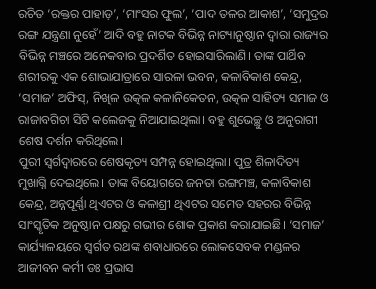ରଚିତ ‘ରକ୍ତର ପାହାଡ଼’, ‘ମାଂସର ଫୁଲ’, ‘ପାଦ ତଳର ଆକାଶ’, ‘ସମୁଦ୍ରର ରଙ୍ଗ ଯନ୍ତ୍ରଣା ନୁହେଁ’ ଆଦି ବହୁ ନାଟକ ବିଭିନ୍ନ ନାଟ୍ୟାନୁଷ୍ଠାନ ଦ୍ୱାରା ରାଜ୍ୟର ବିଭିନ୍ନ ମଞ୍ଚରେ ଅନେକବାର ପ୍ରଦର୍ଶିତ ହୋଇସାରିଲାଣି। ତାଙ୍କ ପାର୍ଥିବ ଶରୀରକୁ ଏକ ଶୋଭାଯାତ୍ରାରେ ସାରଳା ଭବନ, କଳାବିକାଶ କେନ୍ଦ୍ର, ‘ସମାଜ’ ଅଫିସ୍‍, ନିଖିଳ ଉତ୍କଳ କଳାନିକେତନ, ଉତ୍କଳ ସାହିତ୍ୟ ସମାଜ ଓ ରାଜାବଗିଚା ସିଟି କଲେଜକୁ ନିଆଯାଇଥିଲା। ବହୁ ଶୁଭେଚ୍ଛୁ ଓ ଅନୁରାଗୀ ଶେଷ ଦର୍ଶନ କରିଥିଲେ।
ପୁରୀ ସ୍ୱର୍ଗଦ୍ୱାରରେ ଶେଷକୃତ୍ୟ ସମ୍ପନ୍ନ ହୋଇଥିଲା। ପୁତ୍ର ଶିଳାଦିତ୍ୟ ମୁଖାଗ୍ନି ଦେଇଥିଲେ। ତାଙ୍କ ବିୟୋଗରେ ଜନତା ରଙ୍ଗମଞ୍ଚ, କଳାବିକାଶ କେନ୍ଦ୍ର, ଅନ୍ନପୂର୍ଣ୍ଣା ଥିଏଟର ଓ କଳାଶ୍ରୀ ଥିଏଟର ସମେତ ସହରର ବିଭିନ୍ନ ସାଂସ୍କୃତିକ ଅନୁଷ୍ଠାନ ପକ୍ଷରୁ ଗଭୀର ଶୋକ ପ୍ରକାଶ କରାଯାଇଛି। ‘ସମାଜ’ କାର୍ଯ୍ୟାଳୟରେ ସ୍ୱର୍ଗତ ରଥଙ୍କ ଶବାଧାରରେ ଲୋକସେବକ ମଣ୍ଡଳର ଆଜୀବନ କର୍ମୀ ଡଃ ପ୍ରଭାସ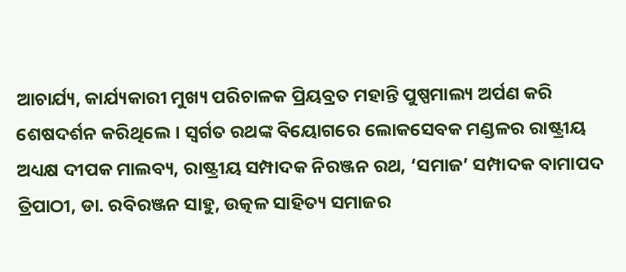ଆଚାର୍ଯ୍ୟ, କାର୍ଯ୍ୟକାରୀ ମୁଖ୍ୟ ପରିଚାଳକ ପ୍ରିୟବ୍ରତ ମହାନ୍ତି ପୁଷ୍ପମାଲ୍ୟ ଅର୍ପଣ କରି ଶେଷଦର୍ଶନ କରିଥିଲେ। ସ୍ୱର୍ଗତ ରଥଙ୍କ ବିୟୋଗରେ ଲୋକସେବକ ମଣ୍ଡଳର ରାଷ୍ଟ୍ରୀୟ ଅଧ୍ୟକ୍ଷ ଦୀପକ ମାଲବ୍ୟ, ରାଷ୍ଟ୍ରୀୟ ସମ୍ପାଦକ ନିରଞ୍ଜନ ରଥ, ‘ସମାଜ’ ସମ୍ପାଦକ ବାମାପଦ ତ୍ରିପାଠୀ, ଡା. ରବିରଞ୍ଜନ ସାହୁ, ଉତ୍କଳ ସାହିତ୍ୟ ସମାଜର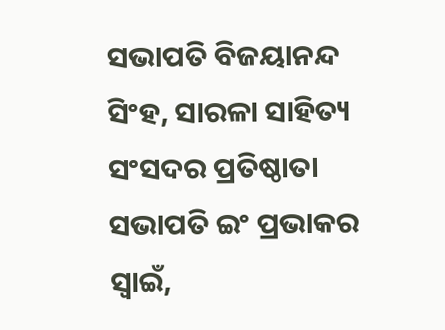ସଭାପତି ବିଜୟାନନ୍ଦ ସିଂହ, ସାରଳା ସାହିତ୍ୟ ସଂସଦର ପ୍ରତିଷ୍ଠାତା ସଭାପତି ଇଂ ପ୍ରଭାକର ସ୍ୱାଇଁ,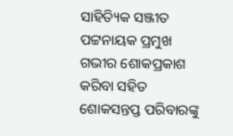ସାହିତ୍ୟିକ ସଞ୍ଜୀତ ପଟ୍ଟନାୟକ ପ୍ରମୁଖ ଗଭୀର ଶୋକପ୍ରକାଶ କରିବା ସହିତ ଶୋକସନ୍ତପ୍ତ ପରିବାରଙ୍କୁ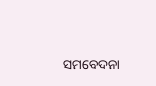ସମବେଦନା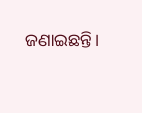ଜଣାଇଛନ୍ତି।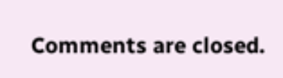Comments are closed.